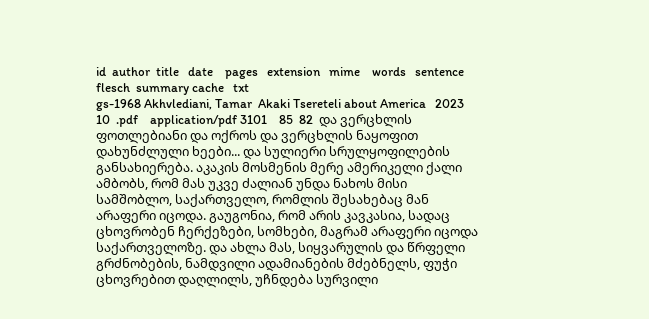id  author  title   date    pages   extension   mime    words   sentence    flesch  summary cache   txt
gs-1968 Akhvlediani, Tamar  Akaki Tsereteli about America   2023    10  .pdf    application/pdf 3101    85  82  და ვერცხლის ფოთლებიანი და ოქროს და ვერცხლის ნაყოფით დახუნძლული ხეები... და სულიერი სრულყოფილების განსახიერება. აკაკის მოსმენის მერე ამერიკელი ქალი ამბობს, რომ მას უკვე ძალიან უნდა ნახოს მისი სამშობლო, საქართველო, რომლის შესახებაც მან არაფერი იცოდა. გაუგონია, რომ არის კავკასია, სადაც ცხოვრობენ ჩერქეზები, სომხები, მაგრამ არაფერი იცოდა საქართველოზე. და ახლა მას, სიყვარულის და წრფელი გრძნობების, ნამდვილი ადამიანების მძებნელს, ფუჭი ცხოვრებით დაღლილს, უჩნდება სურვილი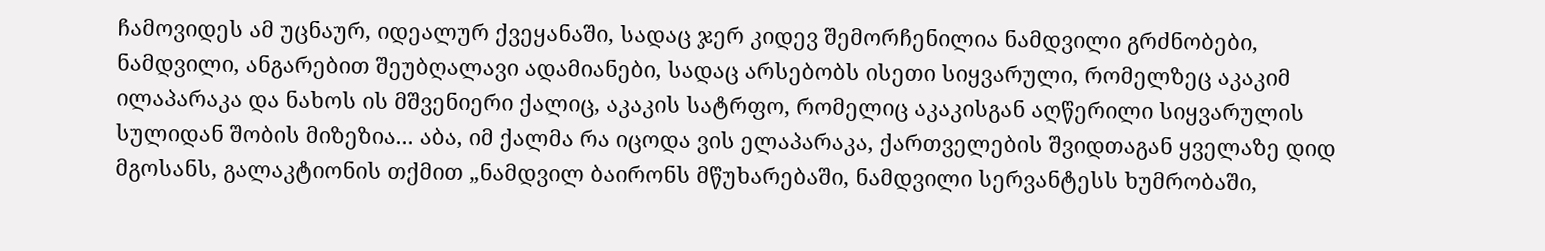ჩამოვიდეს ამ უცნაურ, იდეალურ ქვეყანაში, სადაც ჯერ კიდევ შემორჩენილია ნამდვილი გრძნობები, ნამდვილი, ანგარებით შეუბღალავი ადამიანები, სადაც არსებობს ისეთი სიყვარული, რომელზეც აკაკიმ ილაპარაკა და ნახოს ის მშვენიერი ქალიც, აკაკის სატრფო, რომელიც აკაკისგან აღწერილი სიყვარულის სულიდან შობის მიზეზია... აბა, იმ ქალმა რა იცოდა ვის ელაპარაკა, ქართველების შვიდთაგან ყველაზე დიდ მგოსანს, გალაკტიონის თქმით „ნამდვილ ბაირონს მწუხარებაში, ნამდვილი სერვანტესს ხუმრობაში,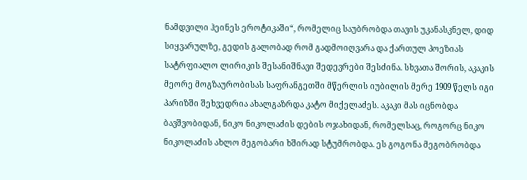ნამდვილი ჰეინეს ეროტიკაში“, რომელიც საუბრობდა თავის უკანასკნელ, დიდ სიყვარულზე, გედის გალობად რომ გადმოიღვარა და ქართულ პოეზიას სატრფიალო ლირიკის შესანიშნავი შედევრები შესძინა. სხვათა შორის, აკაკის მეორე მოგზაურობისას საფრანგეთში მწერლის იუბილის მერე 1909 წელს იგი პარიზში შეხვედრია ახალგაზრდა კატო მიქელაძეს. აკაკი მას იცნობდა ბავშვობიდან, ნიკო ნიკოლაძის დების ოჯახიდან, რომელსაც, როგორც ნიკო ნიკოლაძის ახლო მეგობარი ხშირად სტუმრობდა. ეს გოგონა მეგობრობდა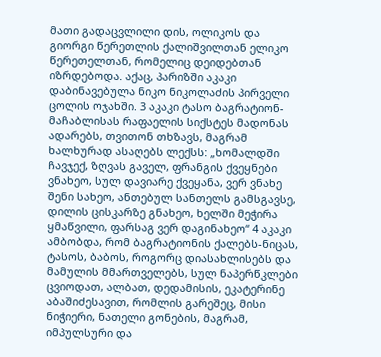მათი გადაცვლილი დის, ოლიკოს და გიორგი წერეთლის ქალიშვილთან ელიკო წერეთელთან, რომელიც დეიდებთან იზრდებოდა. აქაც, პარიზში აკაკი დაბინავებულა ნიკო ნიკოლაძის პირველი ცოლის ოჯახში. 3 აკაკი ტასო ბაგრატიონ-მაჩაბლისას რაფაელის სიქსტეს მადონას ადარებს, თვითონ თხზავს, მაგრამ ხალხურად ასაღებს ლექსს: „ხომალდში ჩავჯექ, ზღვას გაველ, ფრანგის ქვეყნები ვნახეო, სულ დავიარე ქვეყანა, ვერ ვნახე შენი სახეო, ანთებულ სანთელს გამსგავსე, დილის ცისკარზე გნახეო, ხელში მეჭირა ყმაწვილი, ფარსაგ ვერ დაგინახეო“ 4 აკაკი ამბობდა, რომ ბაგრატიონის ქალებს-ნიცას, ტასოს, ბაბოს, როგორც დიასახლისებს და მამულის მმართველებს, სულ ნაპერწკლები ცვიოდათ, ალბათ, დედამისის, ეკატერინე აბაშიძესავით, რომლის გარეშეც, მისი ნიჭიერი, ნათელი გონების, მაგრამ, იმპულსური და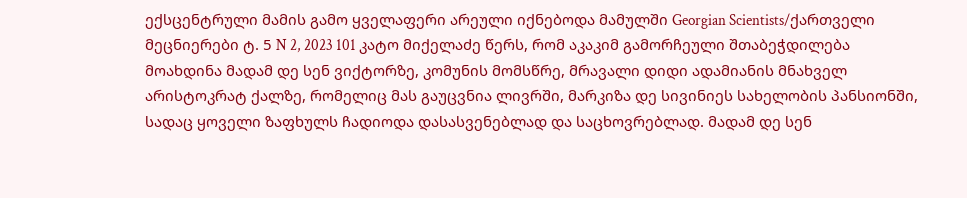ექსცენტრული მამის გამო ყველაფერი არეული იქნებოდა მამულში Georgian Scientists/ქართველი მეცნიერები ტ. 5 N 2, 2023 101 კატო მიქელაძე წერს, რომ აკაკიმ გამორჩეული შთაბეჭდილება მოახდინა მადამ დე სენ ვიქტორზე, კომუნის მომსწრე, მრავალი დიდი ადამიანის მნახველ არისტოკრატ ქალზე, რომელიც მას გაუცვნია ლივრში, მარკიზა დე სივინიეს სახელობის პანსიონში, სადაც ყოველი ზაფხულს ჩადიოდა დასასვენებლად და საცხოვრებლად. მადამ დე სენ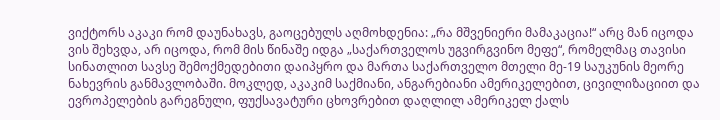ვიქტორს აკაკი რომ დაუნახავს, გაოცებულს აღმოხდენია: „რა მშვენიერი მამაკაცია!“ არც მან იცოდა ვის შეხვდა, არ იცოდა, რომ მის წინაშე იდგა „საქართველოს უგვირგვინო მეფე“, რომელმაც თავისი სინათლით სავსე შემოქმედებითი დაიპყრო და მართა საქართველო მთელი მე-19 საუკუნის მეორე ნახევრის განმავლობაში. მოკლედ, აკაკიმ საქმიანი, ანგარებიანი ამერიკელებით, ცივილიზაციით და ევროპელების გარეგნული, ფუქსავატური ცხოვრებით დაღლილ ამერიკელ ქალს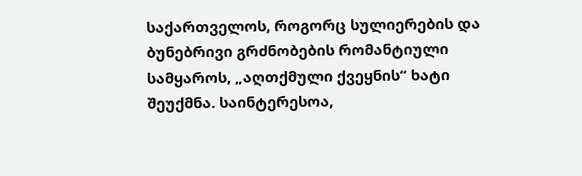საქართველოს, როგორც სულიერების და ბუნებრივი გრძნობების რომანტიული სამყაროს, „აღთქმული ქვეყნის“ ხატი შეუქმნა. საინტერესოა,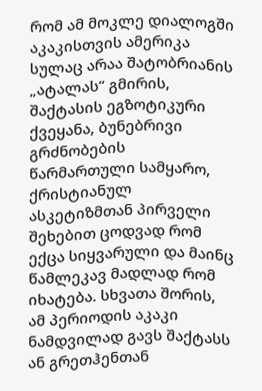რომ ამ მოკლე დიალოგში აკაკისთვის ამერიკა სულაც არაა შატობრიანის „ატალას“ გმირის, შაქტასის ეგზოტიკური ქვეყანა, ბუნებრივი გრძნობების წარმართული სამყარო, ქრისტიანულ ასკეტიზმთან პირველი შეხებით ცოდვად რომ ექცა სიყვარული და მაინც წამლეკავ მადლად რომ იხატება. სხვათა შორის, ამ პერიოდის აკაკი ნამდვილად გავს შაქტასს ან გრეთჰენთან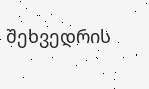შეხვედრის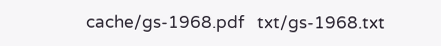cache/gs-1968.pdf   txt/gs-1968.txt